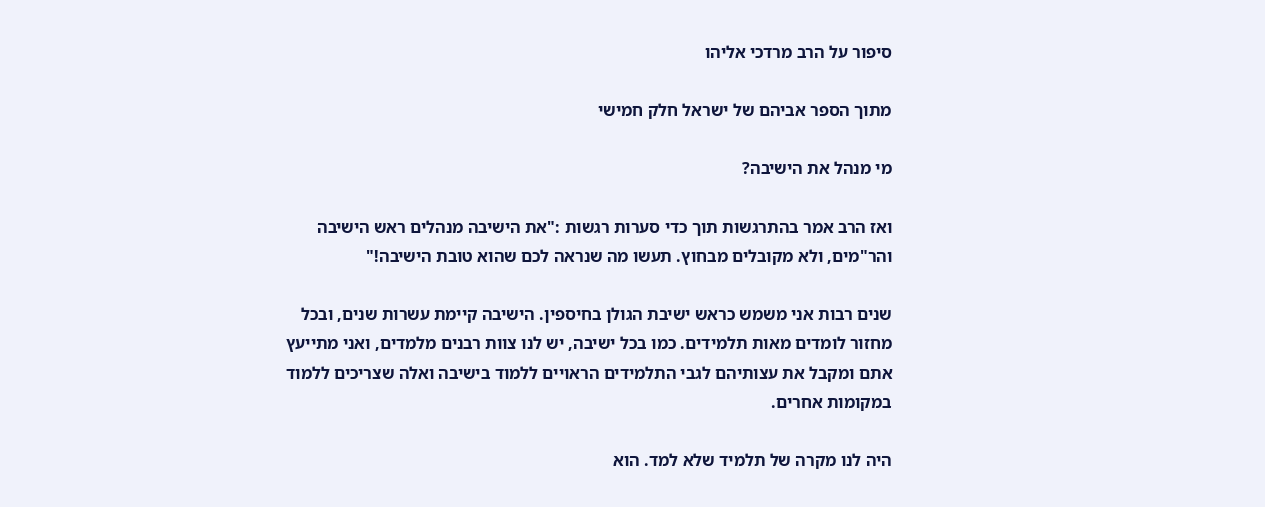סיפור על הרב מרדכי אליהו

מתוך הספר אביהם של ישראל חלק חמישי

מי מנהל את הישיבה?

ואז הרב אמר בהתרגשות תוך כדי סערות רגשות :"את הישיבה מנהלים ראש הישיבה והר"מים, ולא מקובלים מבחוץ. תעשו מה שנראה לכם שהוא טובת הישיבה!"

שנים רבות אני משמש כראש ישיבת הגולן בחיספין. הישיבה קיימת עשרות שנים, ובכל מחזור לומדים מאות תלמידים. כמו בכל ישיבה, יש לנו צוות רבנים מלמדים, ואני מתייעץ אתם ומקבל את עצותיהם לגבי התלמידים הראויים ללמוד בישיבה ואלה שצריכים ללמוד במקומות אחרים.

היה לנו מקרה של תלמיד שלא למד. הוא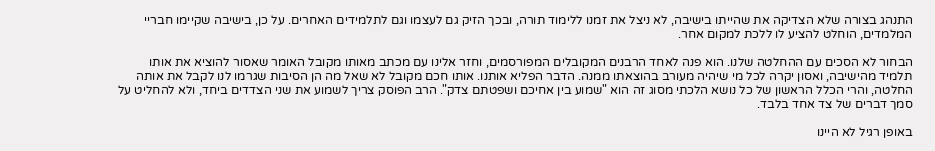התנהג בצורה שלא הצדיקה את שהייתו בישיבה, לא ניצל את זמנו ללימוד תורה, ובכך הזיק גם לעצמו וגם לתלמידים האחרים. על כן, בישיבה שקיימו חבריי המלמדים, הוחלט להציע לו ללכת למקום אחר.

הבחור לא הסכים עם ההחלטה שלנו. הוא פנה לאחד הרבנים המקובלים המפורסמים, וחזר אלינו עם מכתב מאותו מקובל האומר שאסור להוציא את אותו תלמיד מהישיבה, ואסון יקרה לכל מי שיהיה מעורב בהוצאתו ממנה. הדבר הפליא אותנו. אותו חכם מקובל לא שאל מה הן הסיבות שגרמו לנו לקבל את אותה החלטה, והרי הכלל הראשון של כל נושא הלכתי מסוג זה הוא "שמוע בין אחיכם ושפטתם צדק". הרב הפוסק צריך לשמוע את שני הצדדים ביחד, ולא להחליט על סמך דברים של צד אחד בלבד.

באופן רגיל לא היינו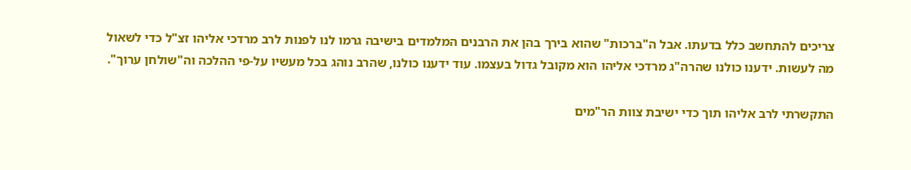צריכים להתחשב כלל בדעתו. אבל ה"ברכות" שהוא בירך בהן את הרבנים המלמדים בישיבה גרמו לנו לפנות לרב מרדכי אליהו זצ"ל כדי לשאול מה לעשות. ידענו כולנו שהרה"ג מרדכי אליהו הוא מקובל גדול בעצמו. עוד ידענו כולנו, שהרב נוהג בכל מעשיו על-פי ההלכה וה"שולחן ערוך".

התקשרתי לרב אליהו תוך כדי ישיבת צוות הר"מים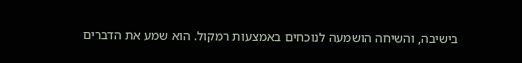בישיבה, והשיחה הושמעה לנוכחים באמצעות רמקול. הוא שמע את הדברים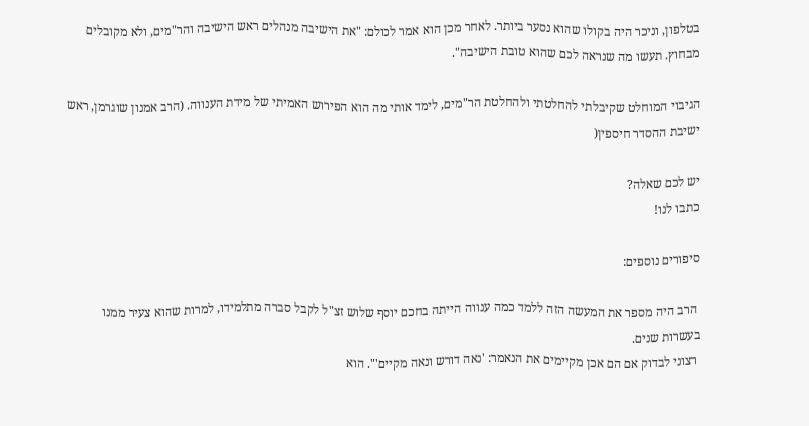בטלפון, וניכר היה בקולו שהוא נסער ביותר. לאחר מכן הוא אמר לכולם: "את הישיבה מנהלים ראש הישיבה והר"מים, ולא מקובלים מבחוץ. תעשו מה שנראה לכם שהוא טובת הישיבה".

הגיבוי המוחלט שקיבלתי להחלטתי ולהחלטת הר"מים, לימד אותי מה הוא הפירוש האמיתי של מידת הענווה. (הרב אמנון שוגרמן, ראש ישיבת ההסדר חיספין(

יש לכם שאלה?
כתבו לנו!

סיפורים נוספים:

 הרב היה מספר את המעשה הזה ללמד כמה ענווה הייתה בחכם יוסף שלוש זצ"ל לקבל סברה מתלמידו, למרות שהוא צעיר ממנו בעשרות שנים.
 רצוני לבדוק אם הם אכן מקיימים את הנאמר: 'נאה דורש ונאה מקיים'". הוא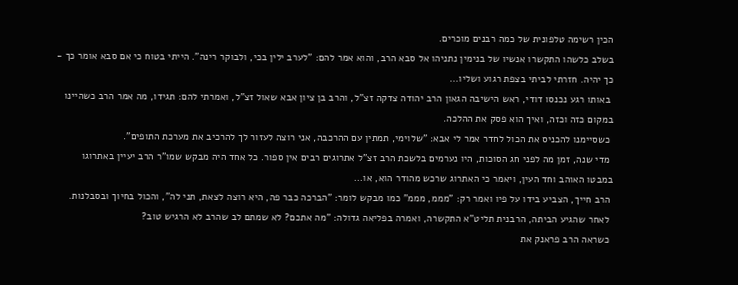הכין רשימה טלפונית של כמה רבנים מוכרים.
בשלב כלשהו התקשרו אנשיו של בנימין נתניהו אל סבא הרב, והוא אמר להם: "לערב ילין בכי, ולבוקר רינה". הייתי בטוח כי אם סבא אומר כך - כך יהיה. חזרתי לביתי בצפת רגוע ושליו...
 באותו רגע נכנסו דודי, ראש הישיבה הגאון הרב יהודה צדקה זצ"ל, והרב בן ציון אבא שאול זצ"ל, ואמרתי להם: תגידו, מה אמר הרב כשהיינו במקום כזה וכזה, ואיך הוא פסק את ההלכה.
 כשסיימנו להכניס את הכול לחדר אמר לי אבא: "שלוימי, תמתין עם ההרכבה, אני רוצה לעזור לך להרכיב את מערכת התופים".
 מדי שנה, זמן מה לפני חג הסוכות, היו נערמים בלשכת הרב זצ"ל אתרוגים רבים אין ספור. כל אחד היה מבקש שמו"ר הרב יעיין באתרוגו במבטו האוהב וחד העין, ויאמר כי האתרוג שרכש מהודר הוא, או...
 הרב חייך, הצביע בידו על פיו ואמר רק: "מממ, מממ" כמו מבקש לומר: "הברכה כבר פה, היא רוצה לצאת, תני לה", והכול בחיוך ובסבלנות.
 לאחר שהגיע הביתה, הרבנית תליט"א התקשרה, ואמרה בפליאה גדולה: "מה אתכם? לא שמתם לב שהרב לא הרגיש טוב?
 כשראה הרב פראנק את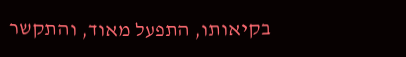בקיאותו, התפעל מאוד, והתקשר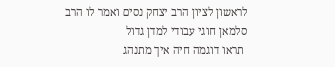לראשון לציון הרב יצחק נסים ואמר לו הרב סלמאן חוגי עבודי למדן גדול
 תראו דוגמה חיה איך מתנהג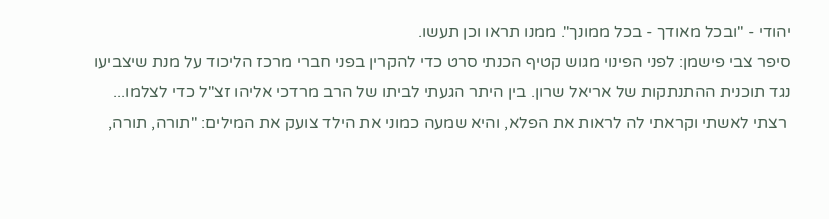יהודי - "ובכל מאודך - בכל ממונך". ממנו תראו וכן תעשו.
סיפר צבי פישמן: לפני הפינוי מגוש קטיף הכנתי סרט כדי להקרין בפני חברי מרכז הליכוד על מנת שיצביעו נגד תוכנית ההתנתקות של אריאל שרון. בין היתר הגעתי לביתו של הרב מרדכי אליהו זצ"ל כדי לצלמו...
 רצתי לאשתי וקראתי לה לראות את הפלא, והיא שמעה כמוני את הילד צועק את המילים: "תורה, תורה,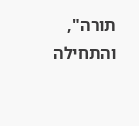תורה", והתחילה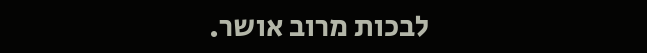לבכות מרוב אושר.